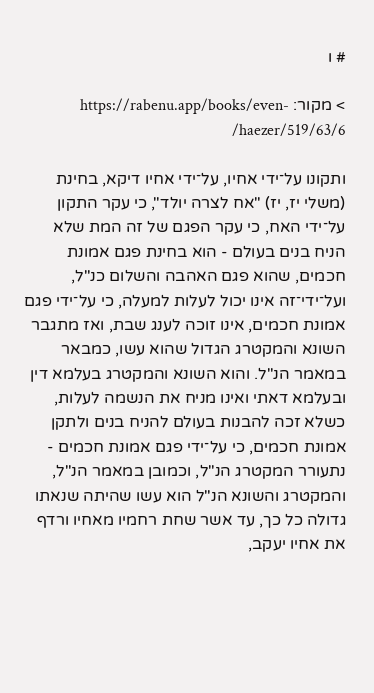# ו

> מקור: https://rabenu.app/books/even-haezer/519/63/6/

ותקונו על־ידי אחיו, על־ידי אחיו דיקא, בחינת (משלי יז, יז) "אח לצרה יולד", כי עקר התקון על־ידי האח, כי עקר הפגם של זה המת שלא הניח בנים בעולם - הוא בחינת פגם אמונת חכמים, שהוא פגם האהבה והשלום כנ"ל, ועל־ידי־זה אינו יכול לעלות למעלה, כי על־ידי פגם אמונת חכמים, אינו זוכה לענג שבת, ואז מתגבר השונא והמקטרג הגדול שהוא עשו, כמבאר במאמר הנ"ל. והוא השונא והמקטרג בעלמא דין ובעלמא דאתי ואינו מניח את הנשמה לעלות, כשלא זכה להבנות בעולם להניח בנים ולתקן אמונת חכמים, כי על־ידי פגם אמונת חכמים - נתעורר המקטרג הנ"ל, וכמובן במאמר הנ"ל, והמקטרג והשונא הנ"ל הוא עשו שהיתה שנאתו גדולה כל כך, עד אשר שחת רחמיו מאחיו ורדף את אחיו יעקב,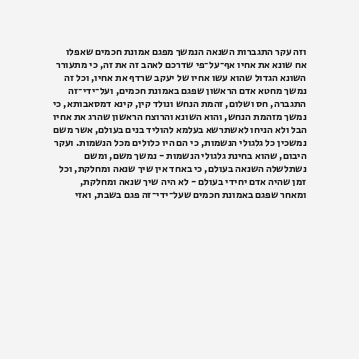וזה עקר התגברות השנאה הנמשך מפגם אמונת חכמים שאפלו אח שונא את אחיו אף־על־פי שדרכם לאהב זה את זה, כי מתעורר השונא הגדול שהוא עשו אחיו של יעקב שרדף את אחיו, וכל זה נמשך מחטא אדם הראשון שפגם באמונת חכמים, ועל־ידי־זה התגברה, חס ושלום, זהמת הנחש ונולד קין, קינא דמסאבותא, כי נמשך מזהמת הנחש, והוא השונא והרוצח הראשון שהרג את אחיו הבל ולא הניחו לאשתרשא בעלמא להוליד בנים בעולם, אשר משם נמשכין כל גלגולי הנשמות, כי הם היו כלולים מכל הנשמות. ועקר היבום, שהוא בחינת גלגולי הנשמות - נמשך משם, ומשם נשתלשלה השנאה בעולם, כי באחד אין שיך שנאה ומחלקת, וכל זמן שהיה אדם יחידי בעולם - לא היה שיך שנאה ומחלקת, ומאחר שפגם באמונת חכמים שעל־ידי־זה פגם בשבת, ואזי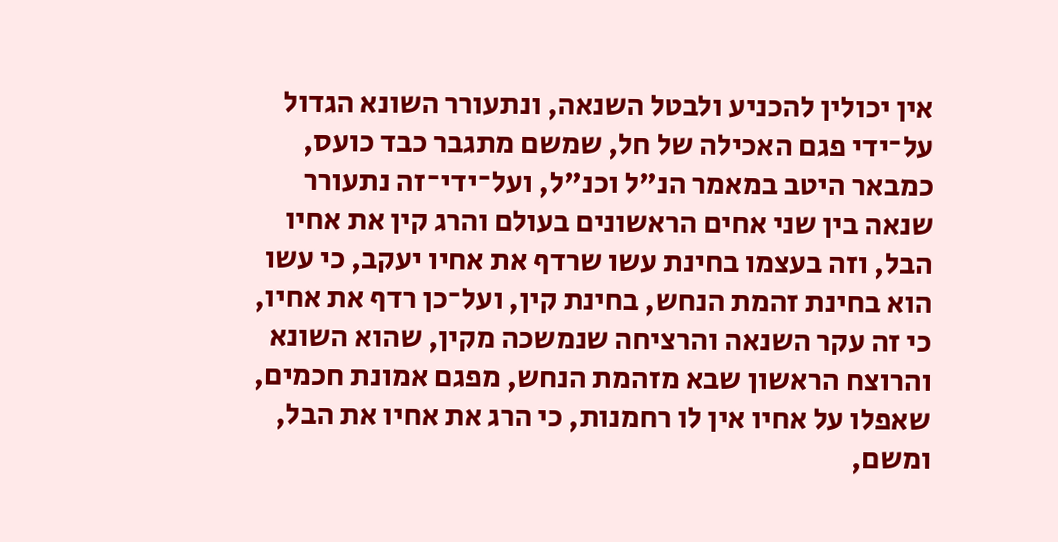אין יכולין להכניע ולבטל השנאה, ונתעורר השונא הגדול על־ידי פגם האכילה של חל, שמשם מתגבר כבד כועס, כמבאר היטב במאמר הנ"ל וכנ"ל, ועל־ידי־זה נתעורר שנאה בין שני אחים הראשונים בעולם והרג קין את אחיו הבל, וזה בעצמו בחינת עשו שרדף את אחיו יעקב, כי עשו הוא בחינת זהמת הנחש, בחינת קין, ועל־כן רדף את אחיו, כי זה עקר השנאה והרציחה שנמשכה מקין, שהוא השונא והרוצח הראשון שבא מזהמת הנחש, מפגם אמונת חכמים, שאפלו על אחיו אין לו רחמנות, כי הרג את אחיו את הבל, ומשם,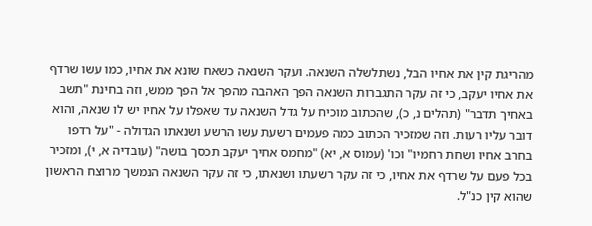מהריגת קין את אחיו הבל, נשתלשלה השנאה. ועקר השנאה כשאח שונא את אחיו, כמו עשו שרדף את אחיו יעקב, כי זה עקר התגברות השנאה הפך האהבה מהפך אל הפך ממש, וזה בחינת "תשב באחיך תדבר" (תהלים נ, כ), שהכתוב מוכיח על גדל השנאה עד שאפלו על אחיו יש לו שנאה, והוא דובר עליו רעות. וזה שמזכיר הכתוב כמה פעמים רשעת עשו הרשע ושנאתו הגדולה - "על רדפו בחרב אחיו ושחת רחמיו" וכו' (עמוס א, יא) "מחמס אחיך יעקב תכסך בושה" (עובדיה א, י), ומזכיר בכל פעם על שרדף את אחיו, כי זה עקר רשעתו ושנאתו, כי זה עקר השנאה הנמשך מרוצח הראשון שהוא קין כנ"ל.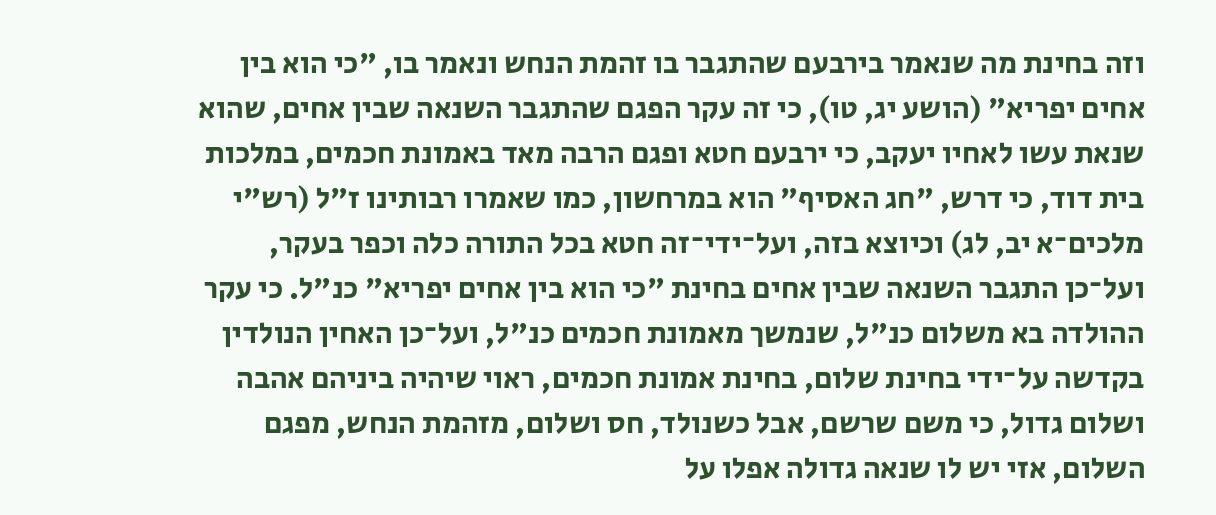וזה בחינת מה שנאמר בירבעם שהתגבר בו זהמת הנחש ונאמר בו, "כי הוא בין אחים יפריא" (הושע יג, טו), כי זה עקר הפגם שהתגבר השנאה שבין אחים, שהוא שנאת עשו לאחיו יעקב, כי ירבעם חטא ופגם הרבה מאד באמונת חכמים, במלכות בית דוד, כי דרש, "חג האסיף" הוא במרחשון, כמו שאמרו רבותינו ז"ל (רש"י מלכים־א יב, לג) וכיוצא בזה, ועל־ידי־זה חטא בכל התורה כלה וכפר בעקר, ועל־כן התגבר השנאה שבין אחים בחינת "כי הוא בין אחים יפריא" כנ"ל. כי עקר ההולדה בא משלום כנ"ל, שנמשך מאמונת חכמים כנ"ל, ועל־כן האחין הנולדין בקדשה על־ידי בחינת שלום, בחינת אמונת חכמים, ראוי שיהיה ביניהם אהבה ושלום גדול, כי משם שרשם, אבל כשנולד, חס ושלום, מזהמת הנחש, מפגם השלום, אזי יש לו שנאה גדולה אפלו על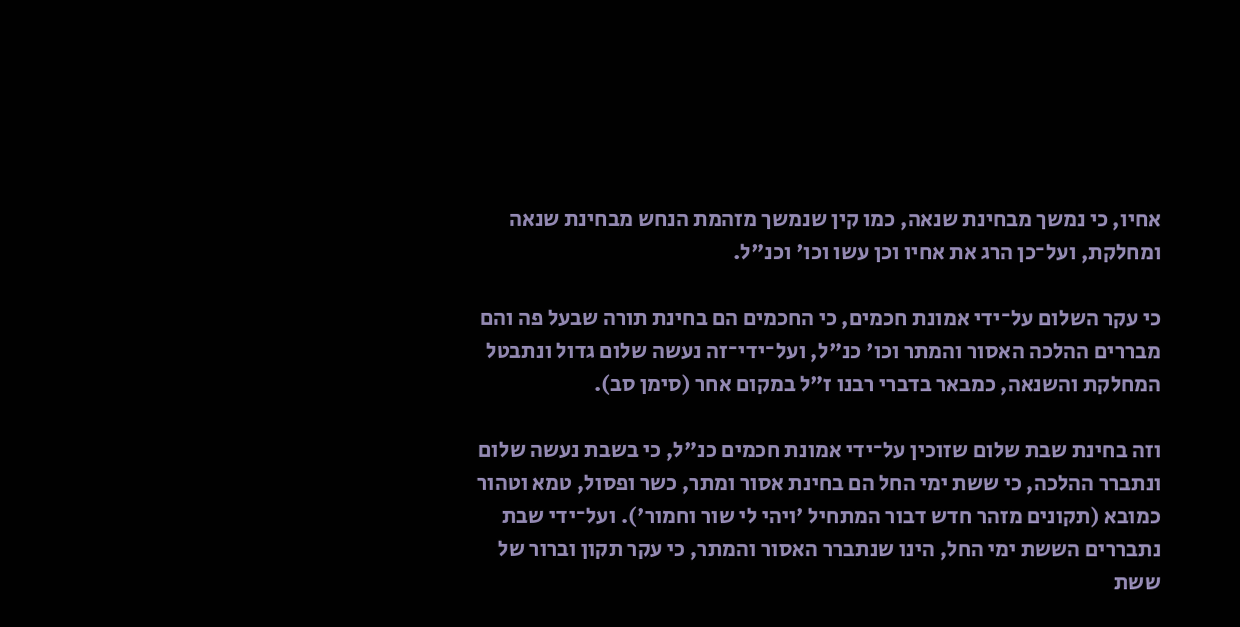אחיו, כי נמשך מבחינת שנאה, כמו קין שנמשך מזהמת הנחש מבחינת שנאה ומחלקת, ועל־כן הרג את אחיו וכן עשו וכו' וכנ"ל.

כי עקר השלום על־ידי אמונת חכמים, כי החכמים הם בחינת תורה שבעל פה והם מבררים ההלכה האסור והמתר וכו' כנ"ל, ועל־ידי־זה נעשה שלום גדול ונתבטל המחלקת והשנאה, כמבאר בדברי רבנו ז"ל במקום אחר (סימן סב).

וזה בחינת שבת שלום שזוכין על־ידי אמונת חכמים כנ"ל, כי בשבת נעשה שלום ונתברר ההלכה, כי ששת ימי החל הם בחינת אסור ומתר, כשר ופסול, טמא וטהור כמובא (תקונים מזהר חדש דבור המתחיל 'ויהי לי שור וחמור'). ועל־ידי שבת נתבררים הששת ימי החל, הינו שנתברר האסור והמתר, כי עקר תקון וברור של ששת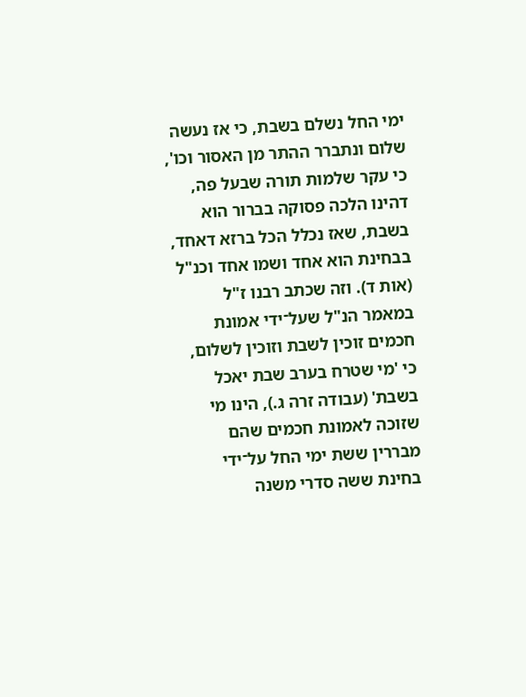ימי החל נשלם בשבת, כי אז נעשה שלום ונתברר ההתר מן האסור וכו', כי עקר שלמות תורה שבעל פה, דהינו הלכה פסוקה בברור הוא בשבת, שאז נכלל הכל ברזא דאחד, בבחינת הוא אחד ושמו אחד וכנ"ל (אות ד). וזה שכתב רבנו ז"ל במאמר הנ"ל שעל־ידי אמונת חכמים זוכין לשבת וזוכין לשלום, כי 'מי שטרח בערב שבת יאכל בשבת' (עבודה זרה ג.), הינו מי שזוכה לאמונת חכמים שהם מבררין ששת ימי החל על־ידי בחינת ששה סדרי משנה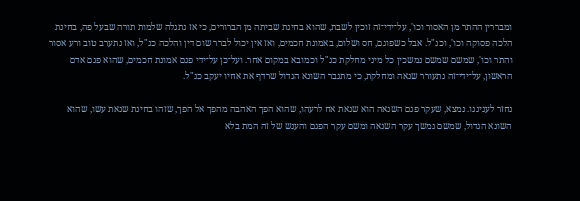ומבררין ההתר מן האסור וכו', על־ידי־זה זוכין לשבת, שהוא בחינת שביתה מן הברורים, כי אז נתגלה שלמות תורה שבעל פה, בחינת הלכה פסוקה וכו', וכנ"ל. אבל כשפוגם, חס ושלום, באמונת חכמים, ואז אין יכול לברר שום דין והלכה כנ"ל, ואז נתערב טוב ורע אסור והתר וכו', שמשם שמשם נמשכין כל מיני מחלקת כנ"ל וכמובא במקום אחר. ועל־כן על־ידי פגם אמונת חכמים, שהוא פגם אדם הראשון, על־ידי־זה נתעורר שנאה ומחלקת, כי מתגבר השונא הגדול שרדף את אחיו יעקב כנ"ל.

נחזר לעניננו. נמצא, שעקר פגם השנאה הוא שנאת אח לרעהו, שהוא הפך האהבה מהפך אל הפך, שזהו בחינת שנאת עשו, שהוא השונא הגדול, שמשם נמשך עקר השנאה ומשם עקר הפגם והענש של זה המת בלא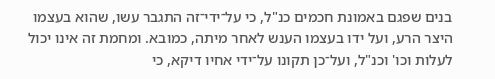בנים שפגם באמונת חכמים כנ"ל, כי על־ידי־זה התגבר עשו, שהוא בעצמו היצר הרע, ועל ידו בעצמו הענש לאחר מיתה, כמובא. ומחמת זה אינו יכול לעלות וכו' וכנ"ל, ועל־כן תקונו על־ידי אחיו דיקא, כי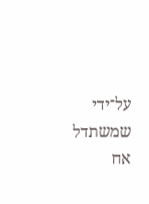על־ידי שמשתדל אח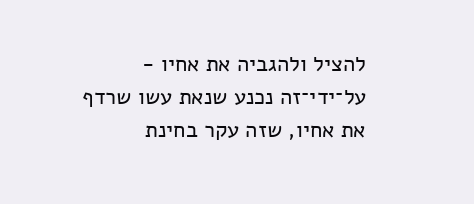להציל ולהגביה את אחיו - על־ידי־זה נכנע שנאת עשו שרדף את אחיו, שזה עקר בחינת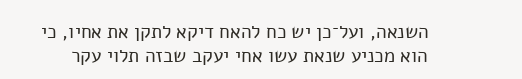השנאה, ועל־כן יש כח להאח דיקא לתקן את אחיו, כי הוא מכניע שנאת עשו אחי יעקב שבזה תלוי עקר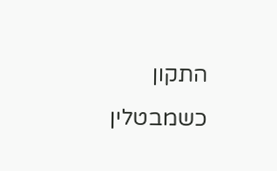התקון כשמבטלין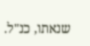שנאתו, כנ"ל.